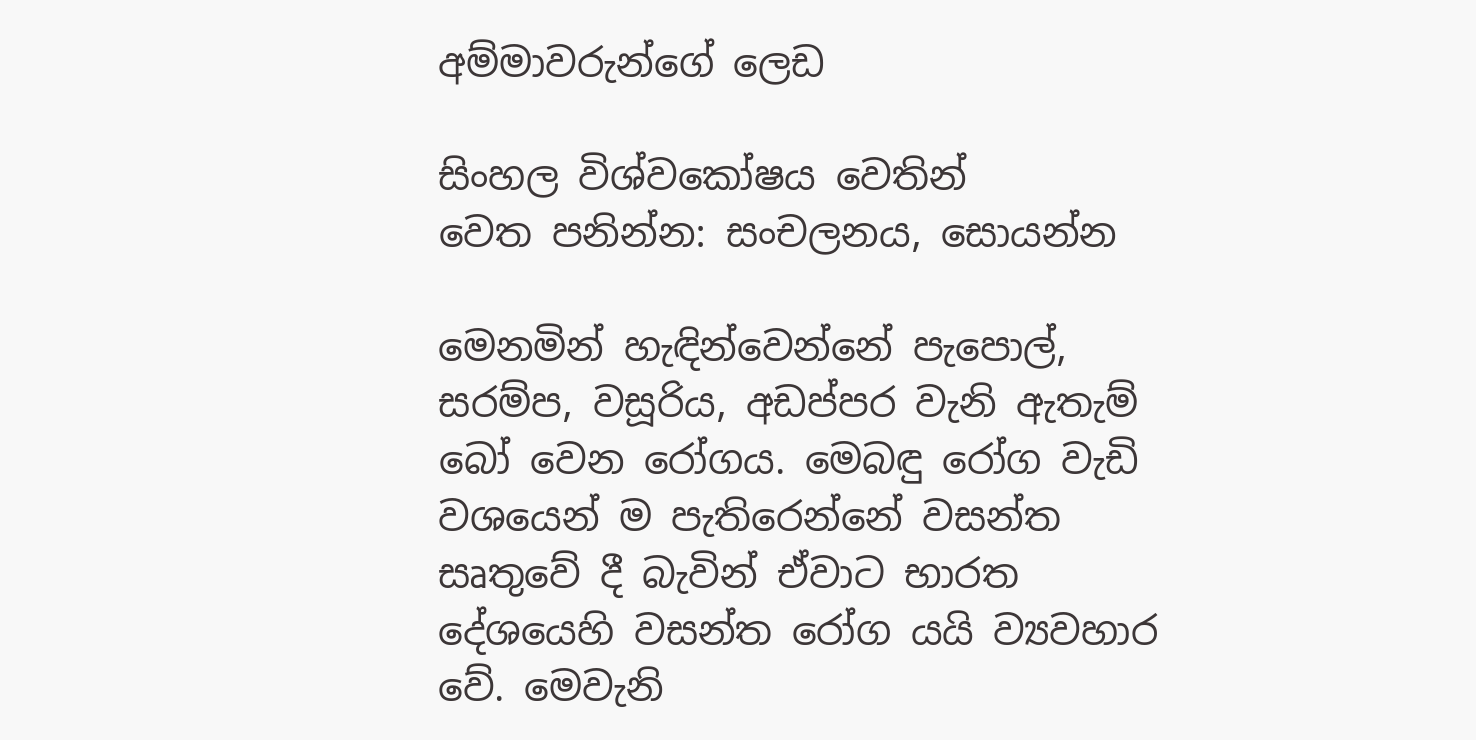අම්මාවරුන්ගේ ලෙඩ

සිංහල විශ්වකෝෂය වෙතින්
වෙත පනින්න: සංචලනය, සොයන්න

මෙනමින් හැඳින්වෙන්නේ පැපොල්, සරම්ප, වසූරිය, අඩප්පර වැනි ඇතැම් බෝ වෙන රෝගය. මෙබඳු රෝග වැඩි වශයෙන් ම පැතිරෙන්නේ වසන්ත සෘතුවේ දී බැවින් ඒවාට භාරත දේශයෙහි වසන්ත රෝග යයි ව්‍යවහාර වේ. මෙවැනි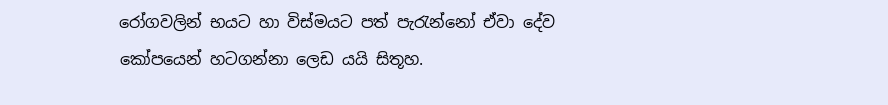රෝගවලින් භයට හා විස්මයට පත් පැරැන්නෝ ඒවා දේව කෝපයෙන් හටගන්නා ලෙඩ යයි සිතූහ.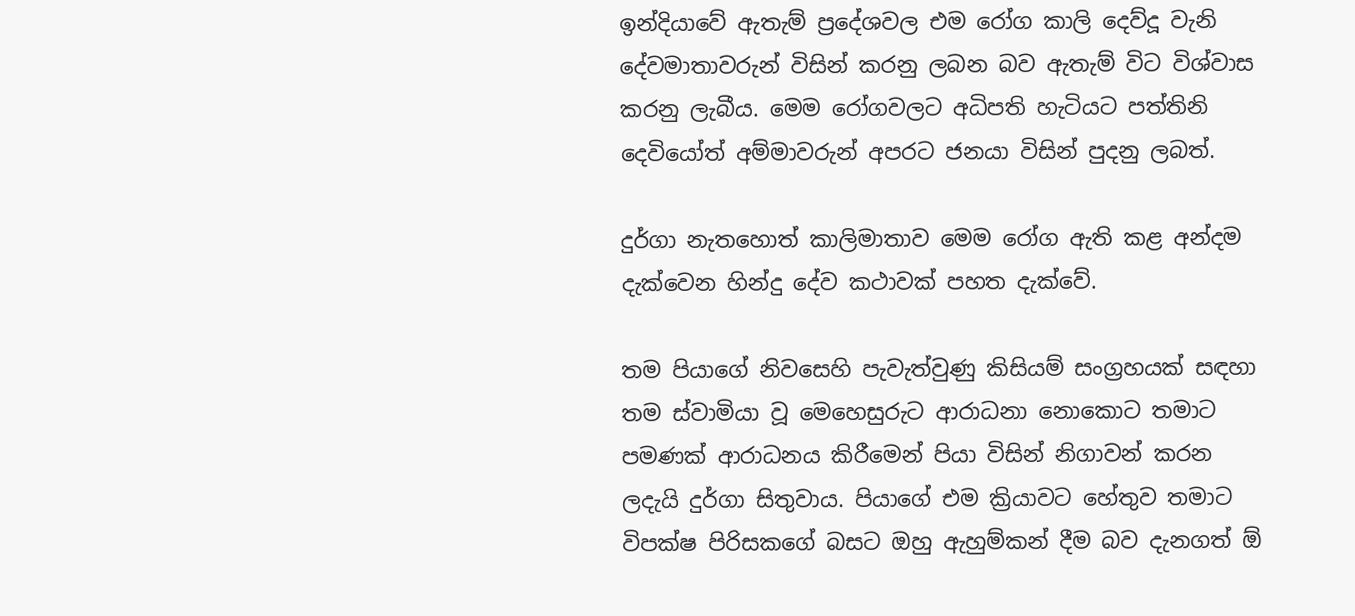ඉන්දියාවේ ඇතැම් ප්‍රදේශවල එම රෝග කාලි දෙව්දූ වැනි දේවමාතාවරුන් විසින් කරනු ලබන බව ඇතැම් විට විශ්වාස කරනු ලැබීය. මෙම රෝගවලට අධිපති හැටියට පත්තිනි දෙවියෝත් අම්මාවරුන් අපරට ජනයා විසින් පුදනු ලබත්.

දුර්ගා නැතහොත් කාලිමාතාව මෙම රෝග ඇති කළ අන්දම දැක්වෙන හින්දු දේව කථාවක් පහත දැක්වේ.

තම පියාගේ නිවසෙහි පැවැත්වුණු කිසියම් සංග්‍රහයක් සඳහා තම ස්වාමියා වූ මෙහෙසුරුට ආරාධනා නොකොට තමාට පමණක් ආරාධනය කිරීමෙන් පියා විසින් නිගාවන් කරන ලදැයි දුර්ගා සිතුවාය. පියාගේ එම ක්‍රියාවට හේතුව තමාට විපක්ෂ පිරිසකගේ බසට ඔහු ඇහුම්කන් දීම බව දැනගත් ඕ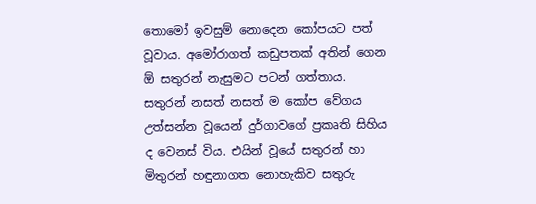තොමෝ ඉවසුම් නොදෙන කෝපයට පත් වූවාය. අමෝරාගත් කඩුපතක් අතින් ගෙන ඕ සතුරන් නැසුමට පටන් ගත්තාය. සතුරන් නසත් නසත් ම කෝප වේගය උත්සන්න වූයෙන් දුර්ගාවගේ ප්‍රකෘති සිහිය ද වෙනස් විය. එයින් වූයේ සතුරන් හා මිතුරන් හඳුනාගත නොහැකිව සතුරු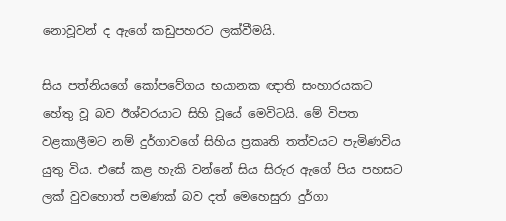නොවූවන් ද ඇගේ කඩුපහරට ලක්වීමයි.

සිය පත්නියගේ කෝපවේගය භයානක ඥාති සංහාරයකට හේතු වූ බව ඊශ්වරයාට සිහි වූයේ මෙවිටයි. මේ විපත වළකාලීමට නම් දුර්ගාවගේ සිහිය ප්‍රකෘති තත්වයට පැමිණවිය යුතු විය. එසේ කළ හැකි වන්නේ සිය සිරුර ඇගේ පිය පහසට ලක් වුවහොත් පමණක් බව දත් මෙහෙසුරා දුර්ගා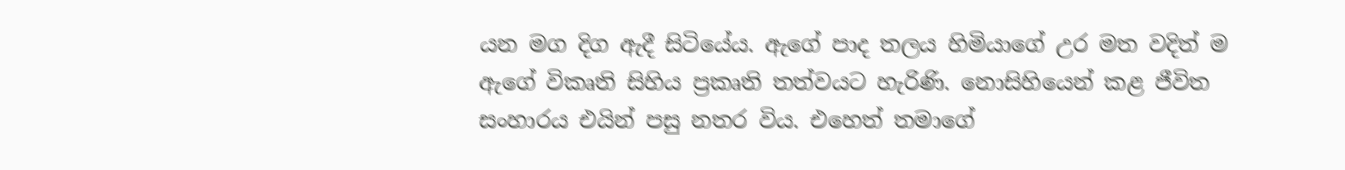යන මග දිග ඇදී සිටියේය. ඇගේ පාද තලය හිමියාගේ උර මත වදිත් ම ඇගේ විකෘති සිහිය ප්‍රකෘති තත්වයට හැරිණි. නොසිහියෙන් කළ ජීවිත සංහාරය එයින් පසු නතර විය. එහෙත් තමාගේ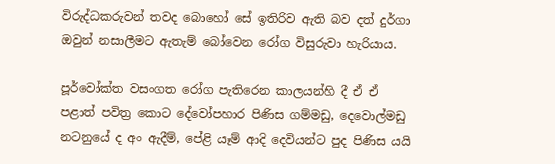විරුද්ධකරුවන් තවද බොහෝ සේ ඉතිරිව ඇති බව දත් දුර්ගා ඔවුන් නසාලීමට ඇතැම් බෝවෙන රෝග විසුරුවා හැරියාය.

පූර්වෝක්ත වසංගත රෝග පැතිරෙන කාලයන්හි දී ඒ ඒ පළාත් පවිත්‍ර කොට දේවෝපහාර පිණිස ගම්මඩු, දෙවොල්මඩු නටනුයේ ද අං ඇදීම්, පේළි යෑම් ආදි දෙවියන්ට පුද පිණිස යයි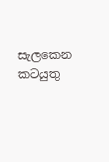සැලකෙන කටයුතු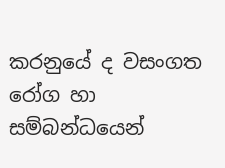කරනුයේ ද වසංගත රෝග හා සම්බන්ධයෙන්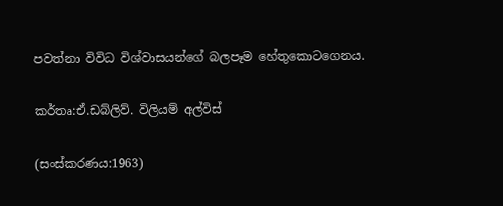පවත්නා විවිධ විශ්වාසයන්ගේ බලපෑම හේතුකොටගෙනය.

කර්තෘ:ඒ.ඩබ්ලිව්. විලියම් අල්විස්

(සංස්කරණය:1963)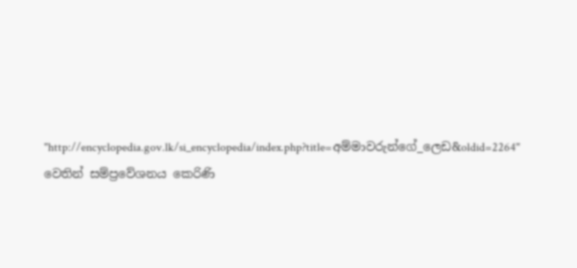"http://encyclopedia.gov.lk/si_encyclopedia/index.php?title=අම්මාවරුන්ගේ_ලෙඩ&oldid=2264" වෙතින් සම්ප්‍රවේශනය කෙරිණි